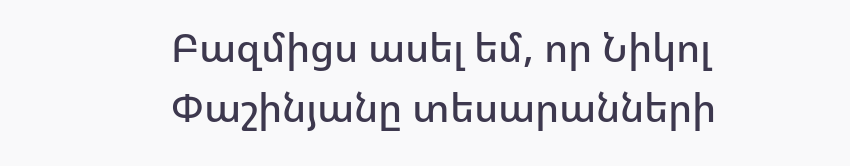Բազմիցս ասել եմ, որ Նիկոլ Փաշինյանը տեսարանների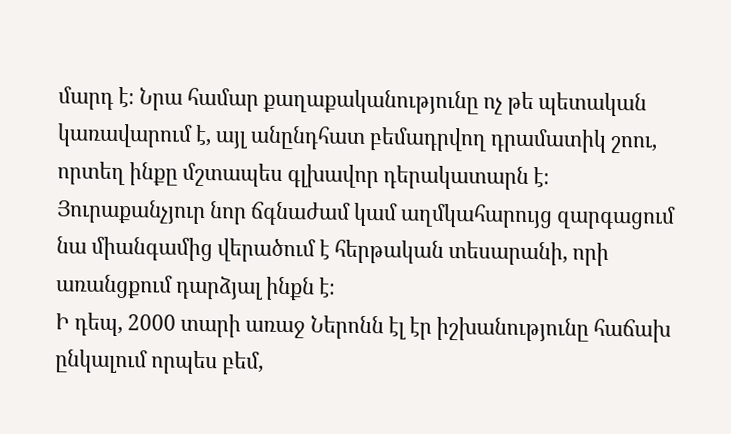մարդ է։ Նրա համար քաղաքականությունը ոչ թե պետական կառավարում է, այլ անընդհատ բեմադրվող դրամատիկ շոու, որտեղ ինքը մշտապես գլխավոր դերակատարն է։ Յուրաքանչյուր նոր ճգնաժամ կամ աղմկահարույց զարգացում նա միանգամից վերածում է հերթական տեսարանի, որի առանցքում դարձյալ ինքն է։
Ի դեպ, 2000 տարի առաջ Ներոնն էլ էր իշխանությունը հաճախ ընկալում որպես բեմ,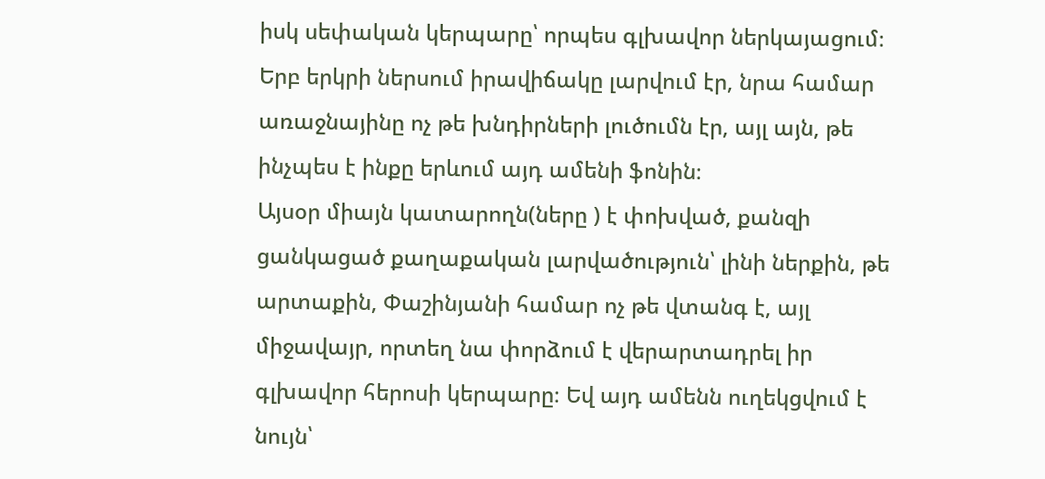իսկ սեփական կերպարը՝ որպես գլխավոր ներկայացում։ Երբ երկրի ներսում իրավիճակը լարվում էր, նրա համար առաջնայինը ոչ թե խնդիրների լուծումն էր, այլ այն, թե ինչպես է ինքը երևում այդ ամենի ֆոնին։
Այսօր միայն կատարողն(ները ) է փոխված, քանզի ցանկացած քաղաքական լարվածություն՝ լինի ներքին, թե արտաքին, Փաշինյանի համար ոչ թե վտանգ է, այլ միջավայր, որտեղ նա փորձում է վերարտադրել իր գլխավոր հերոսի կերպարը։ Եվ այդ ամենն ուղեկցվում է նույն՝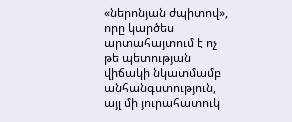«ներոնյան ժպիտով», որը կարծես արտահայտում է ոչ թե պետության վիճակի նկատմամբ անհանգստություն, այլ մի յուրահատուկ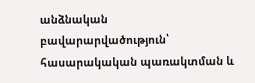անձնական բավարարվածություն՝ հասարակական պառակտման և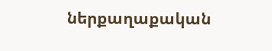ներքաղաքական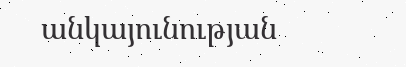անկայունության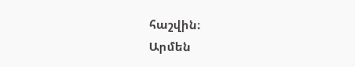հաշվին։
Արմեն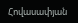Հովասափյան